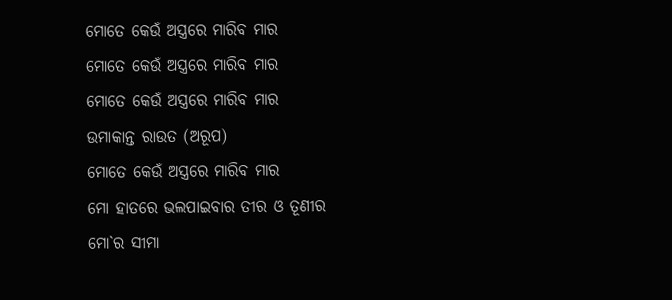ମୋତେ କେଉଁ ଅସ୍ତ୍ରରେ ମାରିବ ମାର
ମୋତେ କେଉଁ ଅସ୍ତ୍ରରେ ମାରିବ ମାର
ମୋତେ କେଉଁ ଅସ୍ତ୍ରରେ ମାରିବ ମାର
ଉମାକାନ୍ତ ରାଉତ (ଅରୂପ)
ମୋତେ କେଉଁ ଅସ୍ତ୍ରରେ ମାରିବ ମାର
ମୋ ହାତରେ ଭଲପାଇବାର ତୀର ଓ ତୂଣୀର
ମୋ`ର ସୀମା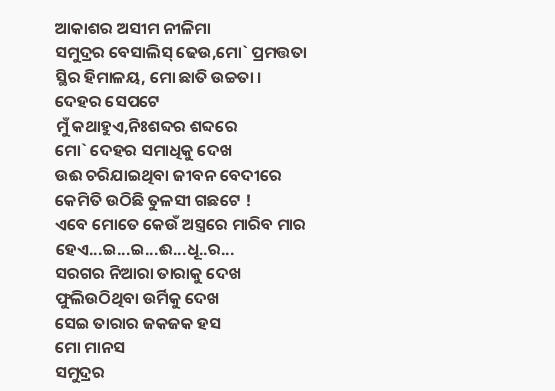ଆକାଶର ଅସୀମ ନୀଳିମା
ସମୁଦ୍ରର ବେସାଲିସ୍ ଢେଉ,ମୋ` ପ୍ରମତ୍ତତା
ସ୍ଥିର ହିମାଳୟ, ମୋ ଛାତି ଉଚ୍ଚତା ।
ଦେହର ସେପଟେ
ମୁଁ କଥାହୁଏ,ନିଃଶବ୍ଦର ଶବ୍ଦରେ
ମୋ` ଦେହର ସମାଧିକୁ ଦେଖ
ଉଈ ଚରିଯାଇଥିବା ଜୀବନ ବେଦୀରେ
କେମିତି ଉଠିଛି ତୁଳସୀ ଗଛଟେ !
ଏବେ ମୋତେ କେଉଁ ଅସ୍ତ୍ରରେ ମାରିବ ମାର
ହେଏ...ଇ...ଇ...ଈ...ଧୂ..ର...
ସରଗର ନିଆରା ତାରାକୁ ଦେଖ
ଫୁଲିଉଠିଥିବା ଉର୍ମିକୁ ଦେଖ
ସେଇ ତାରାର ଜକଜକ ହସ
ମୋ ମାନସ
ସମୁଦ୍ରର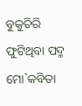ବୁକୁଚିରି ଫୁଟିଥିବା ପଦ୍ମ
ମୋ`କବିତା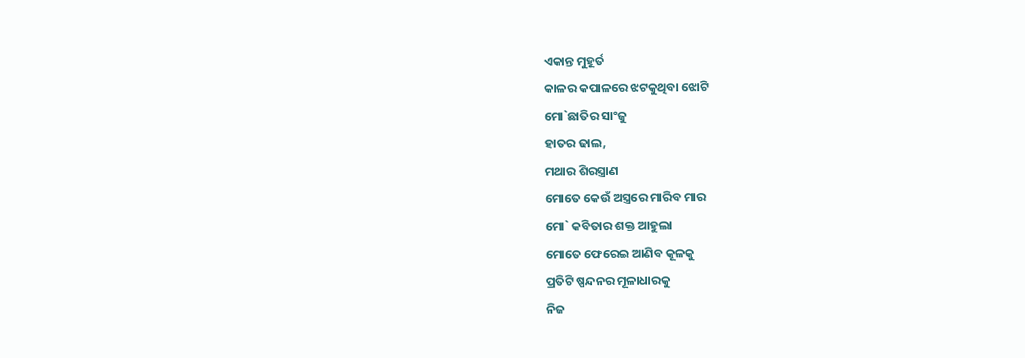ଏକାନ୍ତ ମୁହୂର୍ତ
କାଳର କପାଳରେ ଝଟକୁଥିବା ଝୋଟି
ମୋ`ଛାତିର ସାଂଜୁ
ହାତର ଢାଲ,
ମଥାର ଶିରସ୍ତ୍ରାଣ
ମୋତେ କେଉଁ ଅସ୍ତ୍ରରେ ମାରିବ ମାର
ମୋ` କବିତାର ଶକ୍ତ ଆହୁଲା
ମୋତେ ଫେରେଇ ଆଣିବ କୂଳକୁ
ପ୍ରତିଟି ଷ୍ପନ୍ଦନର ମୂଳାଧାରକୁ
ନିଜ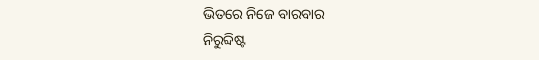ଭିତରେ ନିଜେ ବାରବାର
ନିରୁବ୍ଦିଷ୍ଟ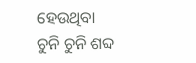ହେଉଥିବା
ଚୁନି ଚୁନି ଶବ୍ଦ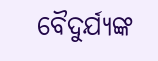ବୈଦୁର୍ଯ୍ୟଙ୍କ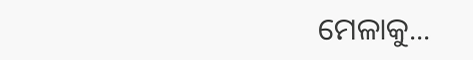ମେଳାକୁ...